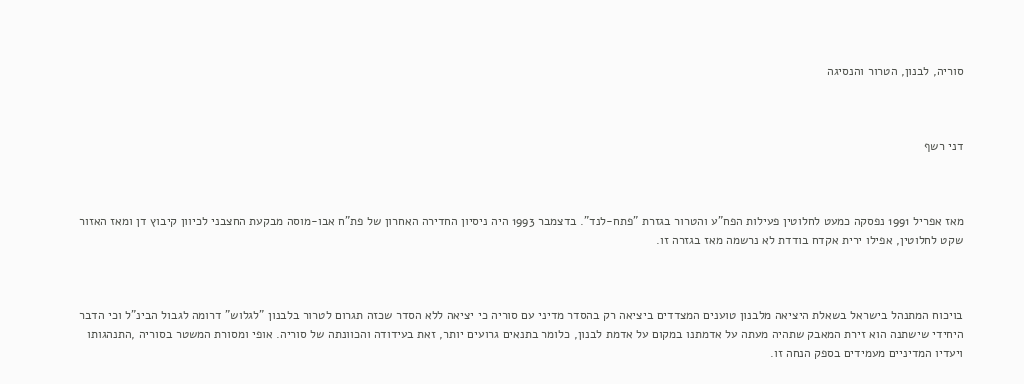סוריה, לבנון, הטרור והנסיגה



דני רשף



מאז אפריל 1991 נפסקה כמעט לחלוטין פעילות הפח"ע והטרור בגזרת "פתח-לנד". בדצמבר 1993 היה ניסיון החדירה האחרון של פת"ח אבו-מוסה מבקעת החצבני לכיוון קיבוץ דן ומאז האזור שקט לחלוטין, אפילו ירית אקדח בודדת לא נרשמה מאז בגזרה זו.



בויכוח המתנהל בישראל בשאלת היציאה מלבנון טוענים המצדדים ביציאה רק בהסדר מדיני עם סוריה כי יציאה ללא הסדר שכזה תגרום לטרור בלבנון "לגלוש" דרומה לגבול הבינ"ל וכי הדבר היחידי שישתנה הוא זירת המאבק שתהיה מעתה על אדמתנו במקום על אדמת לבנון, כלומר בתנאים גרועים יותר, זאת בעידודה והכוונתה של סוריה. אופי ומסורת המשטר בסוריה ,התנהגותו ויעדיו המדיניים מעמידים בספק הנחה זו.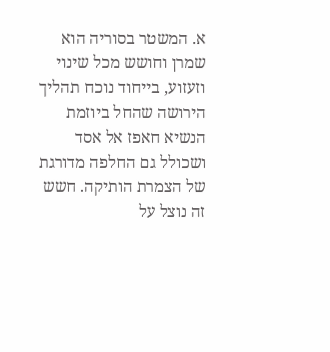א. המשטר בסוריה הוא שמרן וחושש מכל שינוי וזעזוע, בייחוד נוכח תהליך הירושה שהחל ביוזמת הנשיא חאפז אל אסד ושכולל גם החלפה מדורגת של הצמרת הותיקה. חשש זה נוצל על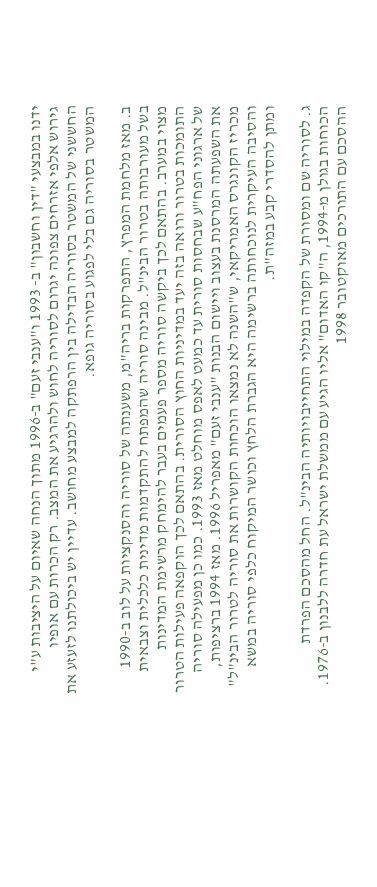ידנו במבצעי "דין וחשבון" ב- 1993 ו"ענבי זעם" ב-1996 מתוך הנחה שאיום על היציבות ע"י גירוש אלפי אזרחים צפונה יגרום לסוריה לחוש ולהרגיע את המצב. רק הכרות עם אופיו החששני של המשטר בסוריה הבדילה בין הרפתקה למבצע מחושב. עדיין יש ביכולתנו לזעזע את המשטר בסוריה גם בלי לפגוע בסוריה גופא.

ב. מאז מלחמת המפרץ, התפרקות בריה"מ, משענתה של סוריה והסנקציות על לוב ב-1990 בשל מעורבותה בטרור הבינ"ל. מבינה סוריה שהמפתח להתקדמות מדינית כלכלית וצבאית מצוי במערב. בהתאם לכך ביקשה סוריה מספר פעמים בעבר להימחק מרשימת המדינות התומכות בטרור ורואה בזה יעד במדיניות החוץ הסורית. בהתאם לכך הוקפאה פעילות הטרור של ארגוני הפח"ע שבחסות סורית עד כמעט לאפס מוחלט מאז 1993. כמו כן מפעילה סוריה את השפעתה המרסנת בעצוב ויישום הבנות "ענבי זעם" מאפריל 1996. מאז 1994 ברציפות, מכריז הקונגרס האמריקאי, ש"השנה לא נמצאו הוכחות הקושרות את סוריה לטרור הבינ"ל" והסיבה העיקרית לנוכחותה ברשימה היא הגברת הלחץ וכושר המיקוח כלפי סוריה במשא ומתן להסדרי קבע במזה"ת.

ג. לסוריה שם ומסורת של הקפדה במילוי התחייבויותיה הבינ"ל. החל מהסכם הפרדת הכוחות בגולן מ-1994, ה"קו האדום" אליו הגיע עם ממשלת ישראל עת חדרה ללבנון ב-1976. ההסכם עם התורכים מאוקטובר 1998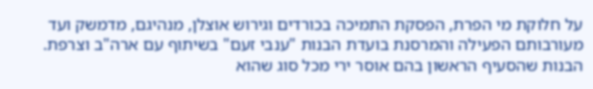על חלוקת מי הפרת, הפסקת התמיכה בכורדים וגירוש אוצלן, מנהיגם, מדמשק ועד מעורבותם הפעילה והמרסנת בועדת הבנות "ענבי זעם" בשיתוף עם ארה"ב וצרפת. הבנות שהסעיף הראשון בהם אוסר ירי מכל סוג שהוא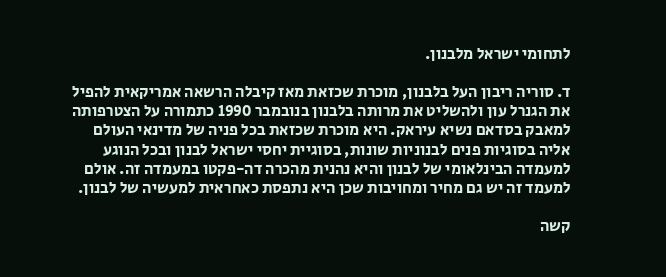לתחומי ישראל מלבנון.

ד. סוריה ריבון העל בלבנון, מוכרת שכזאת מאז קיבלה הרשאה אמריקאית להפיל את הגנרל עון ולהשליט את מרותה בלבנון בנובמבר 1990 כתמורה על הצטרפותה למאבק בסדאם נשיא עיראק. היא מוכרת שכזאת בכל פניה של מדינאי העולם אליה בסוגיות פנים לבנוניות שונות, בסוגיית יחסי ישראל לבנון ובכל הנוגע למעמדה הבינלאומי של לבנון והיא נהנית מהכרה דה-פקטו במעמדה זה. אולם למעמד זה יש גם מחיר ומחויבות שכן היא נתפסת כאחראית למעשיה של לבנון.

קשה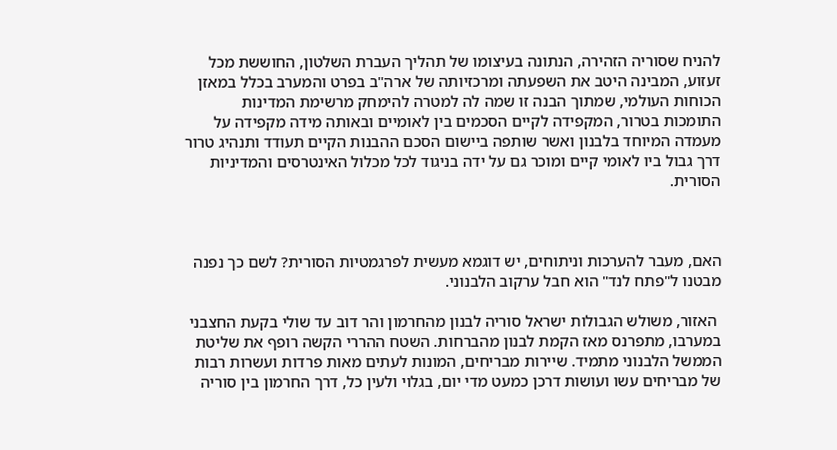להניח שסוריה הזהירה, הנתונה בעיצומו של תהליך העברת השלטון, החוששת מכל זעזוע, המבינה היטב את השפעתה ומרכזיותה של ארה"ב בפרט והמערב בכלל במאזן הכוחות העולמי, שמתוך הבנה זו שמה לה למטרה להימחק מרשימת המדינות התומכות בטרור, המקפידה לקיים הסכמים בין לאומיים ובאותה מידה מקפידה על מעמדה המיוחד בלבנון ואשר שותפה ביישום הסכם ההבנות הקיים תעודד ותנהיג טרור דרך גבול ביו לאומי קיים ומוכר גם על ידה בניגוד לכל מכלול האינטרסים והמדיניות הסורית.



האם, מעבר להערכות וניתוחים, יש דוגמא מעשית לפרגמטיות הסורית? לשם כך נפנה מבטנו ל"פתח לנד" הוא חבל ערקוב הלבנוני.

 האזור, משולש הגבולות ישראל סוריה לבנון מהחרמון והר דוב עד שולי בקעת החצבני במערבו, מתפרנס מאז הקמת לבנון מהברחות. השטח ההררי הקשה רופף את שליטת הממשל הלבנוני מתמיד. שיירות מבריחים, המונות לעתים מאות פרדות ועשרות רבות של מבריחים עשו ועושות דרכן כמעט מדי יום, בגלוי ולעין כל, דרך החרמון בין סוריה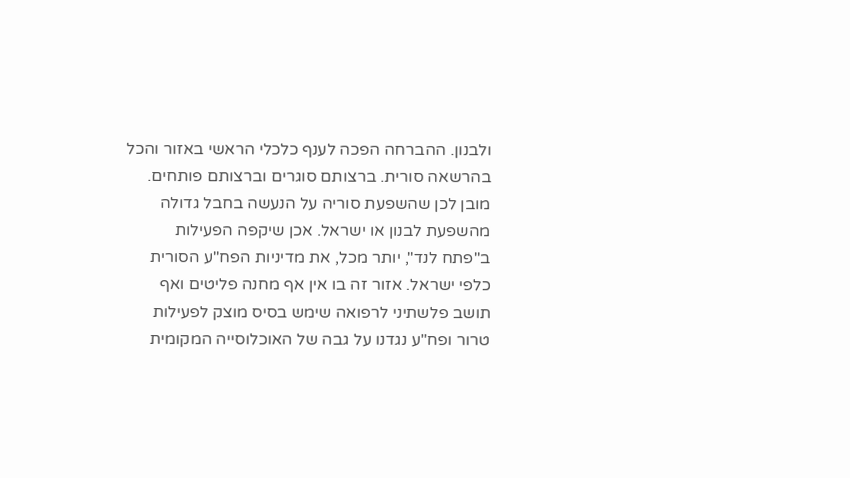ולבנון. ההברחה הפכה לענף כלכלי הראשי באזור והכל בהרשאה סורית. ברצותם סוגרים וברצותם פותחים. מובן לכן שהשפעת סוריה על הנעשה בחבל גדולה מהשפעת לבנון או ישראל. אכן שיקפה הפעילות ב"פתח לנד", יותר מכל, את מדיניות הפח"ע הסורית כלפי ישראל. אזור זה בו אין אף מחנה פליטים ואף תושב פלשתיני לרפואה שימש בסיס מוצק לפעילות טרור ופח"ע נגדנו על גבה של האוכלוסייה המקומית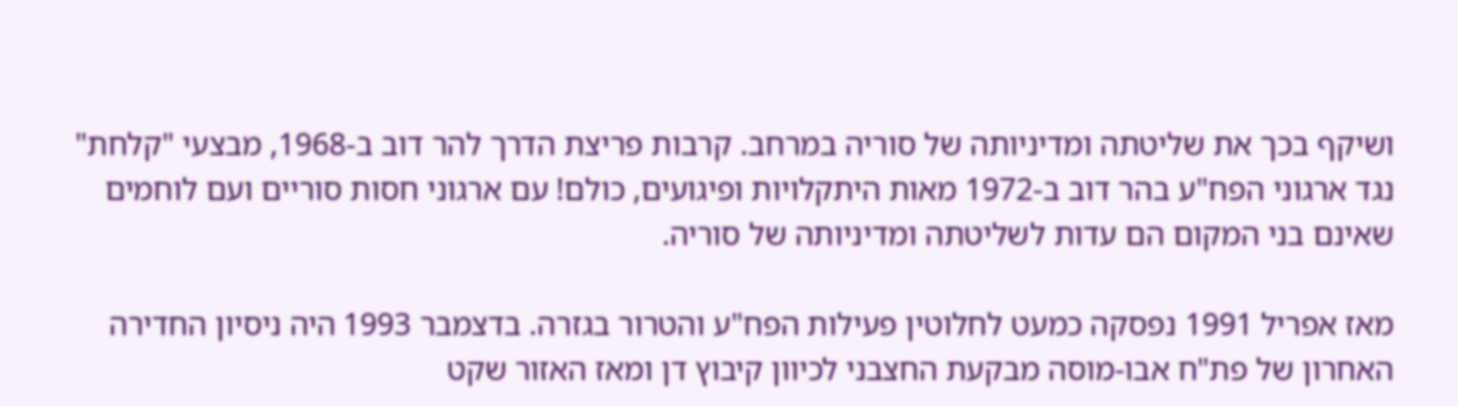ושיקף בכך את שליטתה ומדיניותה של סוריה במרחב. קרבות פריצת הדרך להר דוב ב-1968, מבצעי "קלחת" נגד ארגוני הפח"ע בהר דוב ב-1972 מאות היתקלויות ופיגועים, כולם! עם ארגוני חסות סוריים ועם לוחמים שאינם בני המקום הם עדות לשליטתה ומדיניותה של סוריה.

מאז אפריל 1991 נפסקה כמעט לחלוטין פעילות הפח"ע והטרור בגזרה. בדצמבר 1993 היה ניסיון החדירה האחרון של פת"ח אבו-מוסה מבקעת החצבני לכיוון קיבוץ דן ומאז האזור שקט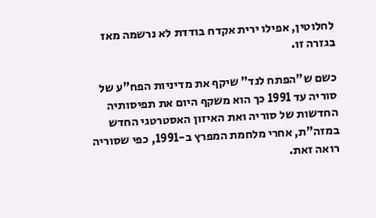לחלוטין, אפילו ירית אקדח בודדת לא נרשמה מאז בגזרה זו.

כשם ש"הפתח לנד" שיקף את מדיניות הפח"ע של סוריה עד 1991 כך הוא משקף היום את תפיסותיה החדשות של סוריה ואת האיזון האסטרטגי החדש במזה"ת, אחרי מלחמת המפרץ ב-1991, כפי שסוריה רואה זאת.